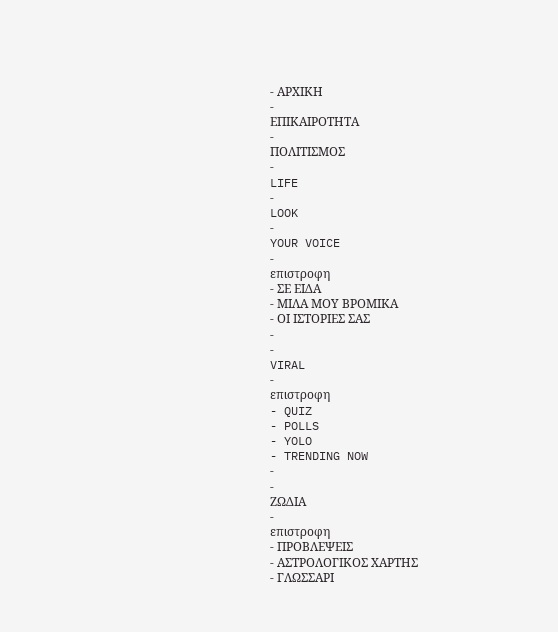- ΑΡΧΙΚΗ
-
ΕΠΙΚΑΙΡΟΤΗΤΑ
-
ΠΟΛΙΤΙΣΜΟΣ
-
LIFE
-
LOOK
-
YOUR VOICE
-
επιστροφη
- ΣΕ ΕΙΔΑ
- ΜΙΛΑ ΜΟΥ ΒΡΟΜΙΚΑ
- ΟΙ ΙΣΤΟΡΙΕΣ ΣΑΣ
-
-
VIRAL
-
επιστροφη
- QUIZ
- POLLS
- YOLO
- TRENDING NOW
-
-
ΖΩΔΙΑ
-
επιστροφη
- ΠΡΟΒΛΕΨΕΙΣ
- ΑΣΤΡΟΛΟΓΙΚΟΣ ΧΑΡΤΗΣ
- ΓΛΩΣΣΑΡΙ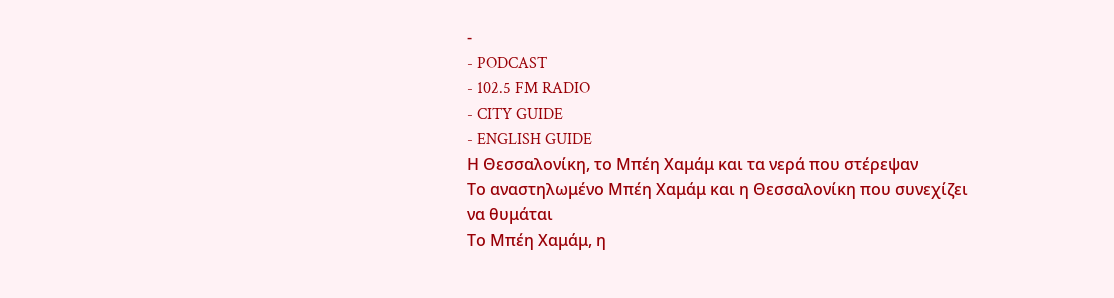-
- PODCAST
- 102.5 FM RADIO
- CITY GUIDE
- ENGLISH GUIDE
Η Θεσσαλονίκη, το Μπέη Χαμάμ και τα νερά που στέρεψαν
Το αναστηλωμένο Μπέη Χαμάμ και η Θεσσαλονίκη που συνεχίζει να θυμάται
Το Μπέη Χαμάμ, η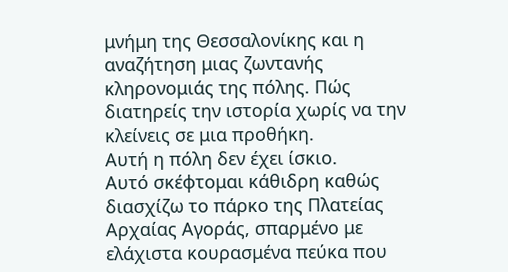μνήμη της Θεσσαλονίκης και η αναζήτηση μιας ζωντανής κληρονομιάς της πόλης. Πώς διατηρείς την ιστορία χωρίς να την κλείνεις σε μια προθήκη.
Αυτή η πόλη δεν έχει ίσκιο.
Αυτό σκέφτομαι κάθιδρη καθώς διασχίζω το πάρκο της Πλατείας Αρχαίας Αγοράς, σπαρμένο με ελάχιστα κουρασμένα πεύκα που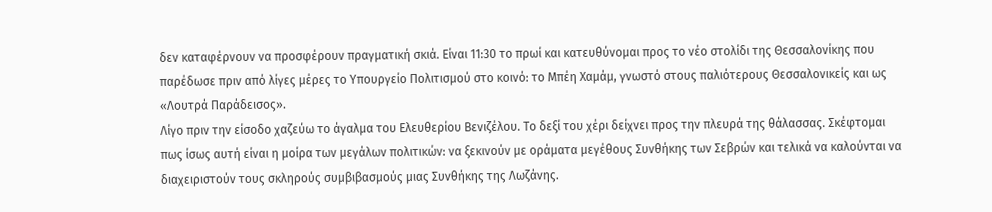δεν καταφέρνουν να προσφέρουν πραγματική σκιά. Είναι 11:30 το πρωί και κατευθύνομαι προς το νέο στολίδι της Θεσσαλονίκης που παρέδωσε πριν από λίγες μέρες το Υπουργείο Πολιτισμού στο κοινό: το Μπέη Χαμάμ, γνωστό στους παλιότερους Θεσσαλονικείς και ως «Λουτρά Παράδεισος».
Λίγο πριν την είσοδο χαζεύω το άγαλμα του Ελευθερίου Βενιζέλου. Το δεξί του χέρι δείχνει προς την πλευρά της θάλασσας. Σκέφτομαι πως ίσως αυτή είναι η μοίρα των μεγάλων πολιτικών: να ξεκινούν με οράματα μεγέθους Συνθήκης των Σεβρών και τελικά να καλούνται να διαχειριστούν τους σκληρούς συμβιβασμούς μιας Συνθήκης της Λωζάνης.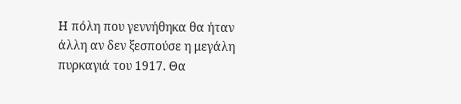Η πόλη που γεννήθηκα θα ήταν άλλη αν δεν ξεσπούσε η μεγάλη πυρκαγιά του 1917. Θα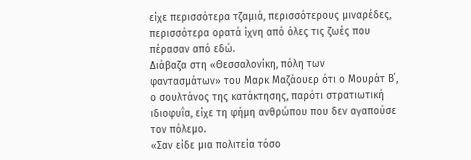είχε περισσότερα τζαμιά, περισσότερους μιναρέδες, περισσότερα ορατά ίχνη από όλες τις ζωές που πέρασαν από εδώ.
Διάβαζα στη «Θεσσαλονίκη, πόλη των φαντασμάτων» του Μαρκ Μαζάουερ ότι ο Μουράτ Β΄, ο σουλτάνος της κατάκτησης, παρότι στρατιωτική ιδιοφυΐα, είχε τη φήμη ανθρώπου που δεν αγαπούσε τον πόλεμο.
«Σαν είδε μια πολιτεία τόσο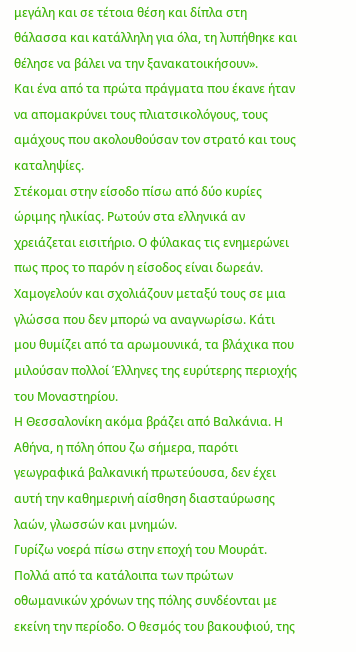μεγάλη και σε τέτοια θέση και δίπλα στη θάλασσα και κατάλληλη για όλα, τη λυπήθηκε και θέλησε να βάλει να την ξανακατοικήσουν».
Και ένα από τα πρώτα πράγματα που έκανε ήταν να απομακρύνει τους πλιατσικολόγους, τους αμάχους που ακολουθούσαν τον στρατό και τους καταληψίες.
Στέκομαι στην είσοδο πίσω από δύο κυρίες ώριμης ηλικίας. Ρωτούν στα ελληνικά αν χρειάζεται εισιτήριο. Ο φύλακας τις ενημερώνει πως προς το παρόν η είσοδος είναι δωρεάν. Χαμογελούν και σχολιάζουν μεταξύ τους σε μια γλώσσα που δεν μπορώ να αναγνωρίσω. Κάτι μου θυμίζει από τα αρωμουνικά, τα βλάχικα που μιλούσαν πολλοί Έλληνες της ευρύτερης περιοχής του Μοναστηρίου.
Η Θεσσαλονίκη ακόμα βράζει από Βαλκάνια. Η Αθήνα, η πόλη όπου ζω σήμερα, παρότι γεωγραφικά βαλκανική πρωτεύουσα, δεν έχει αυτή την καθημερινή αίσθηση διασταύρωσης λαών, γλωσσών και μνημών.
Γυρίζω νοερά πίσω στην εποχή του Μουράτ. Πολλά από τα κατάλοιπα των πρώτων οθωμανικών χρόνων της πόλης συνδέονται με εκείνη την περίοδο. Ο θεσμός του βακουφιού, της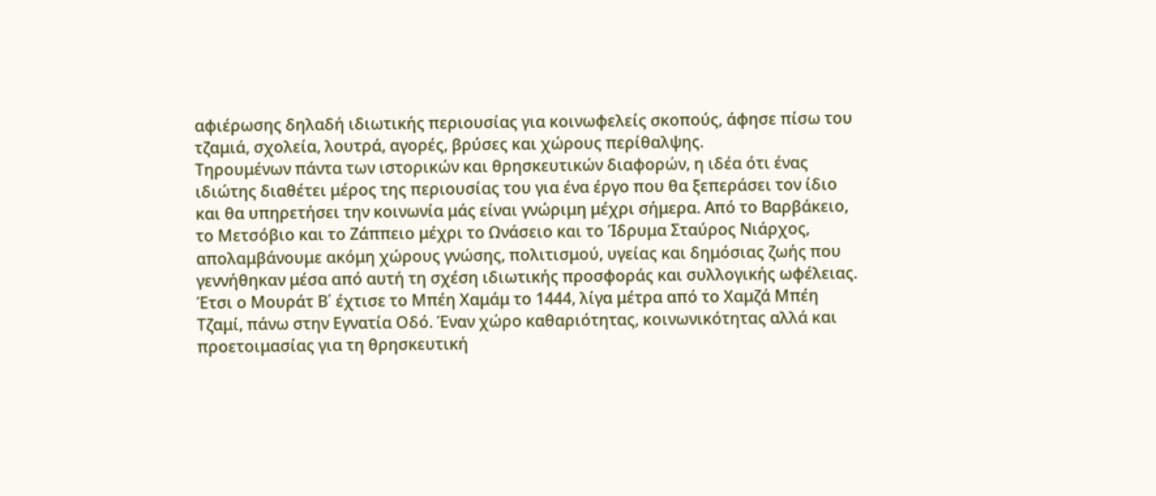αφιέρωσης δηλαδή ιδιωτικής περιουσίας για κοινωφελείς σκοπούς, άφησε πίσω του τζαμιά, σχολεία, λουτρά, αγορές, βρύσες και χώρους περίθαλψης.
Τηρουμένων πάντα των ιστορικών και θρησκευτικών διαφορών, η ιδέα ότι ένας ιδιώτης διαθέτει μέρος της περιουσίας του για ένα έργο που θα ξεπεράσει τον ίδιο και θα υπηρετήσει την κοινωνία μάς είναι γνώριμη μέχρι σήμερα. Από το Βαρβάκειο, το Μετσόβιο και το Ζάππειο μέχρι το Ωνάσειο και το Ίδρυμα Σταύρος Νιάρχος, απολαμβάνουμε ακόμη χώρους γνώσης, πολιτισμού, υγείας και δημόσιας ζωής που γεννήθηκαν μέσα από αυτή τη σχέση ιδιωτικής προσφοράς και συλλογικής ωφέλειας.
Έτσι ο Μουράτ Β΄ έχτισε το Μπέη Χαμάμ το 1444, λίγα μέτρα από το Χαμζά Μπέη Τζαμί, πάνω στην Εγνατία Οδό. Έναν χώρο καθαριότητας, κοινωνικότητας αλλά και προετοιμασίας για τη θρησκευτική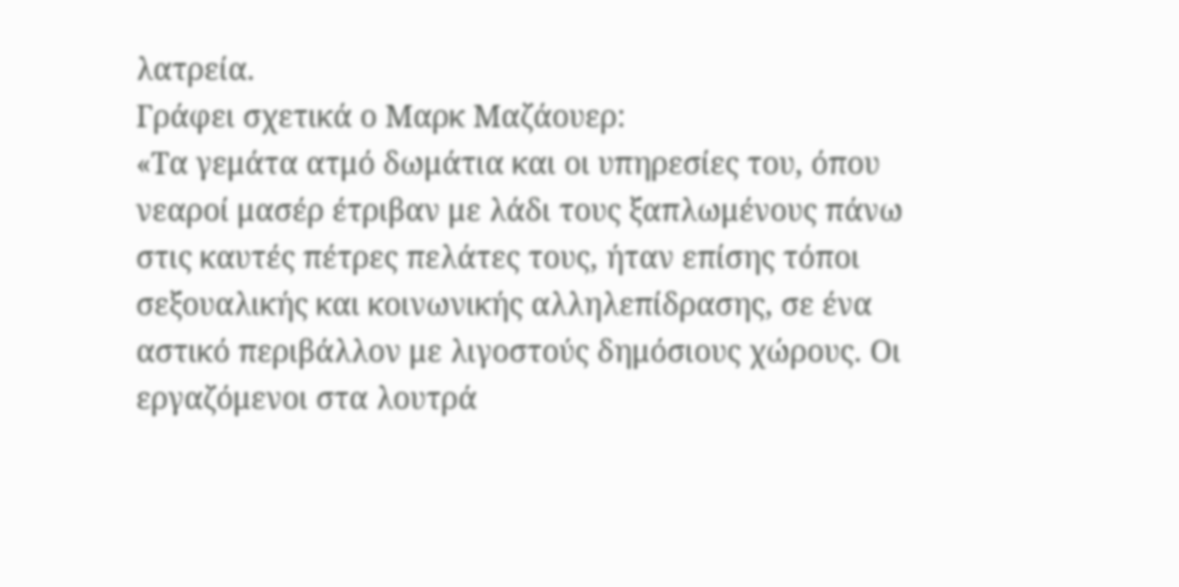λατρεία.
Γράφει σχετικά ο Μαρκ Μαζάουερ:
«Τα γεμάτα ατμό δωμάτια και οι υπηρεσίες του, όπου νεαροί μασέρ έτριβαν με λάδι τους ξαπλωμένους πάνω στις καυτές πέτρες πελάτες τους, ήταν επίσης τόποι σεξουαλικής και κοινωνικής αλληλεπίδρασης, σε ένα αστικό περιβάλλον με λιγοστούς δημόσιους χώρους. Οι εργαζόμενοι στα λουτρά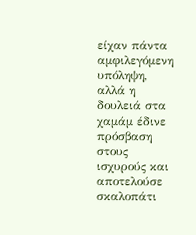είχαν πάντα αμφιλεγόμενη υπόληψη, αλλά η δουλειά στα χαμάμ έδινε πρόσβαση στους ισχυρούς και αποτελούσε σκαλοπάτι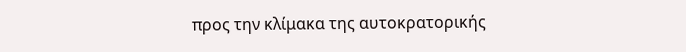προς την κλίμακα της αυτοκρατορικής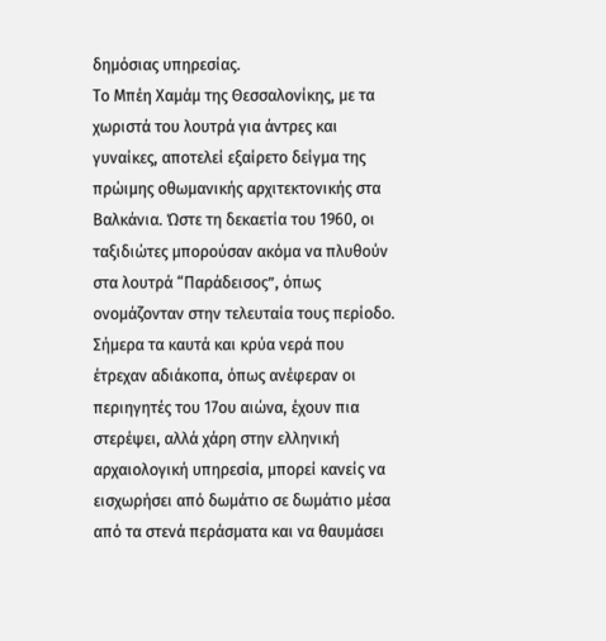δημόσιας υπηρεσίας.
Το Μπέη Χαμάμ της Θεσσαλονίκης, με τα χωριστά του λουτρά για άντρες και γυναίκες, αποτελεί εξαίρετο δείγμα της πρώιμης οθωμανικής αρχιτεκτονικής στα Βαλκάνια. Ώστε τη δεκαετία του 1960, οι ταξιδιώτες μπορούσαν ακόμα να πλυθούν στα λουτρά “Παράδεισος”, όπως ονομάζονταν στην τελευταία τους περίοδο.
Σήμερα τα καυτά και κρύα νερά που έτρεχαν αδιάκοπα, όπως ανέφεραν οι περιηγητές του 17ου αιώνα, έχουν πια στερέψει, αλλά χάρη στην ελληνική αρχαιολογική υπηρεσία, μπορεί κανείς να εισχωρήσει από δωμάτιο σε δωμάτιο μέσα από τα στενά περάσματα και να θαυμάσει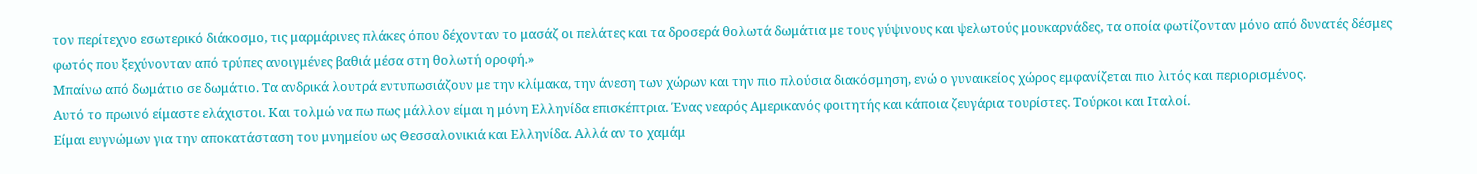τον περίτεχνο εσωτερικό διάκοσμο, τις μαρμάρινες πλάκες όπου δέχονταν το μασάζ οι πελάτες και τα δροσερά θολωτά δωμάτια με τους γύψινους και ψελωτούς μουκαρνάδες, τα οποία φωτίζονταν μόνο από δυνατές δέσμες φωτός που ξεχύνονταν από τρύπες ανοιγμένες βαθιά μέσα στη θολωτή οροφή.»
Μπαίνω από δωμάτιο σε δωμάτιο. Τα ανδρικά λουτρά εντυπωσιάζουν με την κλίμακα, την άνεση των χώρων και την πιο πλούσια διακόσμηση, ενώ ο γυναικείος χώρος εμφανίζεται πιο λιτός και περιορισμένος.
Αυτό το πρωινό είμαστε ελάχιστοι. Και τολμώ να πω πως μάλλον είμαι η μόνη Ελληνίδα επισκέπτρια. Ένας νεαρός Αμερικανός φοιτητής και κάποια ζευγάρια τουρίστες. Τούρκοι και Ιταλοί.
Είμαι ευγνώμων για την αποκατάσταση του μνημείου ως Θεσσαλονικιά και Ελληνίδα. Αλλά αν το χαμάμ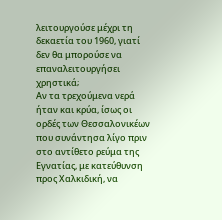λειτουργούσε μέχρι τη δεκαετία του 1960, γιατί δεν θα μπορούσε να επαναλειτουργήσει χρηστικά;
Αν τα τρεχούμενα νερά ήταν και κρύα, ίσως οι ορδές των Θεσσαλονικέων που συνάντησα λίγο πριν στο αντίθετο ρεύμα της Εγνατίας, με κατεύθυνση προς Χαλκιδική, να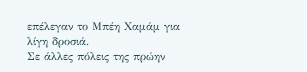επέλεγαν το Μπέη Χαμάμ για λίγη δροσιά.
Σε άλλες πόλεις της πρώην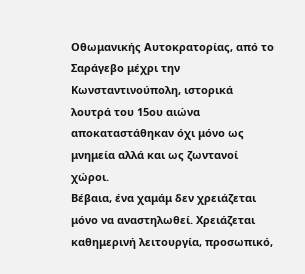Οθωμανικής Αυτοκρατορίας, από το Σαράγεβο μέχρι την Κωνσταντινούπολη, ιστορικά λουτρά του 15ου αιώνα αποκαταστάθηκαν όχι μόνο ως μνημεία αλλά και ως ζωντανοί χώροι.
Βέβαια, ένα χαμάμ δεν χρειάζεται μόνο να αναστηλωθεί. Χρειάζεται καθημερινή λειτουργία, προσωπικό,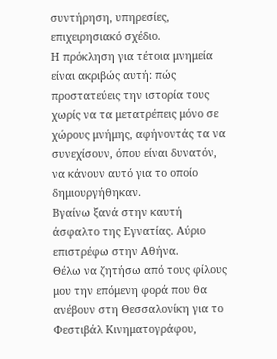συντήρηση, υπηρεσίες, επιχειρησιακό σχέδιο.
Η πρόκληση για τέτοια μνημεία είναι ακριβώς αυτή: πώς προστατεύεις την ιστορία τους χωρίς να τα μετατρέπεις μόνο σε χώρους μνήμης, αφήνοντάς τα να συνεχίσουν, όπου είναι δυνατόν, να κάνουν αυτό για το οποίο δημιουργήθηκαν.
Βγαίνω ξανά στην καυτή άσφαλτο της Εγνατίας. Αύριο επιστρέφω στην Αθήνα.
Θέλω να ζητήσω από τους φίλους μου την επόμενη φορά που θα ανέβουν στη Θεσσαλονίκη για το Φεστιβάλ Κινηματογράφου,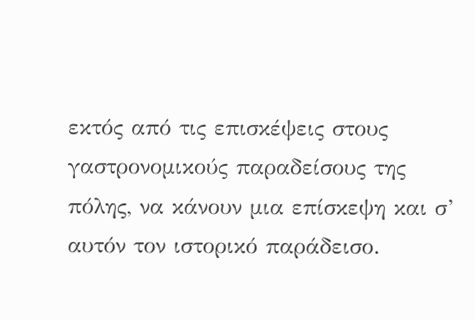εκτός από τις επισκέψεις στους γαστρονομικούς παραδείσους της πόλης, να κάνουν μια επίσκεψη και σ’ αυτόν τον ιστορικό παράδεισο.